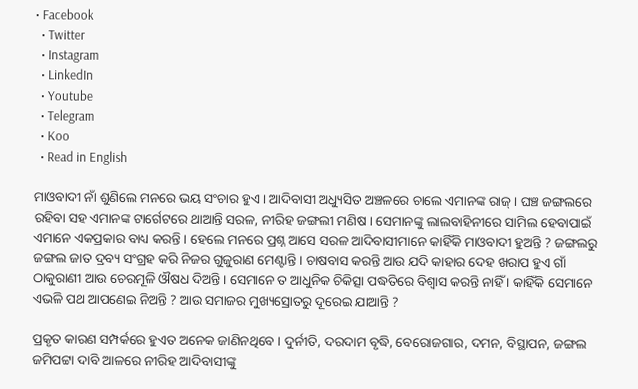• Facebook
  • Twitter
  • Instagram
  • LinkedIn
  • Youtube
  • Telegram
  • Koo
  • Read in English

ମାଓବାଦୀ ନାଁ ଶୁଣିଲେ ମନରେ ଭୟ ସଂଚାର ହୁଏ । ଆଦିବାସୀ ଅଧ୍ୟୁସିତ ଅଞ୍ଚଳରେ ଚାଲେ ଏମାନଙ୍କ ରାଜ୍‌ । ଘଞ୍ଚ ଜଙ୍ଗଲରେ ରହିବା ସହ ଏମାନଙ୍କ ଟାର୍ଗେଟରେ ଥାଆନ୍ତି ସରଳ, ନୀରିହ ଜଙ୍ଗଲୀ ମଣିଷ । ସେମାନଙ୍କୁ ଲାଲବାହିନୀରେ ସାମିଲ ହେବାପାଇଁ ଏମାନେ ଏକପ୍ରକାର ବାଧ୍ୟ କରନ୍ତି । ହେଲେ ମନରେ ପ୍ରଶ୍ନ ଆସେ ସରଳ ଆଦିବାସୀମାନେ କାହିଁକି ମାଓବାଦୀ ହୁଅନ୍ତି ? ଜଙ୍ଗଲରୁ ଜଙ୍ଗଲ ଜାତ ଦ୍ରବ୍ୟ ସଂଗ୍ରହ କରି ନିଜର ଗୁଜୁରାଣ ମେଣ୍ଟାନ୍ତି । ଚାଷବାସ କରନ୍ତି ଆଉ ଯଦି କାହାର ଦେହ ଖରାପ ହୁଏ ଗାଁ ଠାକୁରାଣୀ ଆଉ ଚେରମୂଳି ଔଷଧ ଦିଅନ୍ତି । ସେମାନେ ତ ଆଧୁନିକ ଚିକିତ୍ସା ପଦ୍ଧତିରେ ବିଶ୍ୱାସ କରନ୍ତି ନାହିଁ । କାହିଁକି ସେମାନେ ଏଭଳି ପଥ ଆପଣେଇ ନିଅନ୍ତି ? ଆଉ ସମାଜର ମୁଖ୍ୟସ୍ରୋତରୁ ଦୂରେଇ ଯାଆନ୍ତି ?

ପ୍ରକୃତ କାରଣ ସମ୍ପର୍କରେ ହୁଏତ ଅନେକ ଜାଣିନଥିବେ । ଦୁର୍ନୀତି, ଦରଦାମ ବୃଦ୍ଧି, ବେରୋଜଗାର, ଦମନ, ବିସ୍ଥାପନ, ଜଙ୍ଗଲ ଜମିପଟ୍ଟା ଦାବି ଆଳରେ ନୀରିହ ଆଦିବାସୀଙ୍କୁ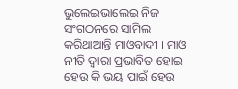ଭୁଲେଇଭାଲେଇ ନିଜ ସଂଗଠନରେ ସାମିଲ କରିଥାଆନ୍ତି ମାଓବାଦୀ । ମାଓ ନୀତି ଦ୍ୱାରା ପ୍ରଭାବିତ ହୋଇ ହେଉ କି ଭୟ ପାଇଁ ହେଉ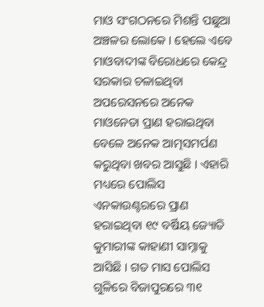ମାଓ ସଂଗଠନରେ ମିଶନ୍ତି ପଛୁଆ ଅଞ୍ଚଳର ଲୋକେ । ହେଲେ ଏବେ ମାଓବାଦୀଙ୍କ ବିରୋଧରେ କେନ୍ଦ୍ର ସରକାର ଚଳାଇଥିବା ଅପରେସନରେ ଅନେକ ମାଓନେତା ପ୍ରାଣ ହରାଇଥିବା ବେଳେ ଅନେକ ଆତ୍ମସମର୍ପଣ କରୁଥିବା ଖବର ଆସୁଛି । ଏହାରି ମଧ୍ୟରେ ପୋଲିସ ଏନକାଉଣ୍ଟରରେ ପ୍ରାଣ ହରାଇଥିବା ୧୯ ବର୍ଷିୟ ଜ୍ୟୋତି କୁମାରୀଙ୍କ କାହାଣୀ ସାମ୍ନାକୁ ଆସିଛି । ଗତ ମାସ ପୋଲିସ ଗୁଳିରେ ବିଜାପୁରରେ ୩୧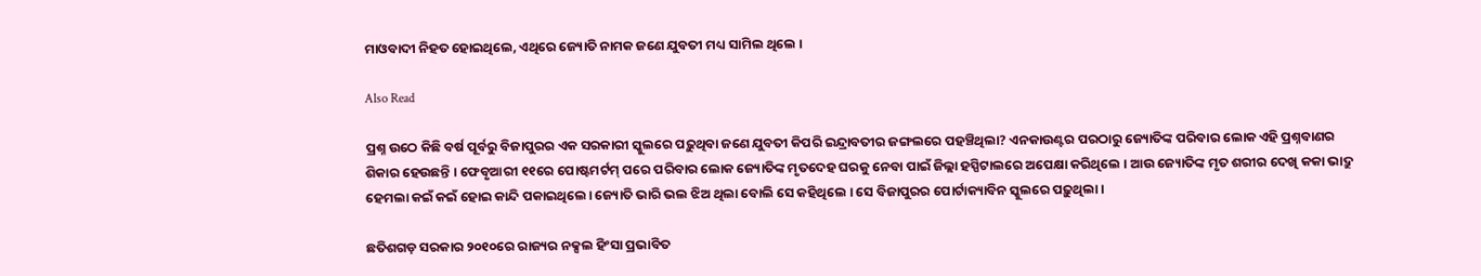ମାଓବାଦୀ ନିହତ ହୋଇଥିଲେ, ଏଥିରେ ଜ୍ୟୋତି ନାମକ ଜଣେ ଯୁବତୀ ମଧ୍ୟ ସାମିଲ ଥିଲେ ।

Also Read

ପ୍ରଶ୍ନ ଉଠେ କିଛି ବର୍ଷ ପୂର୍ବରୁ ବିଜାପୁରର ଏକ ସରକାରୀ ସ୍କୁଲରେ ପଢ଼ୁଥିବା ଜଣେ ଯୁବତୀ କିପରି ଇନ୍ଦ୍ରାବତୀର ଜଙ୍ଗଲରେ ପହଞ୍ଚିଥିଲା? ଏନକାଉଣ୍ଟର ପରଠାରୁ ଜ୍ୟୋତିଙ୍କ ପରିବାର ଲୋକ ଏହି ପ୍ରଶ୍ନବାଣର ଶିକାର ହେଉଛନ୍ତି । ଫେବୃଆରୀ ୧୧ରେ ପୋଷ୍ଟମର୍ଟମ୍ ପରେ ପରିବାର ଲୋକ ଜ୍ୟୋତିଙ୍କ ମୃତଦେହ ଘରକୁ ନେବା ପାଇଁ ଜିଲ୍ଲା ହସ୍ପିଟାଲରେ ଅପେକ୍ଷା କରିଥିଲେ । ଆଉ ଜ୍ୟୋତିଙ୍କ ମୃତ ଶରୀର ଦେଖି କକା ଭାଦ୍ରୁ ହେମଲା କଇଁ କଇଁ ହୋଇ କାନ୍ଦି ପକାଇଥିଲେ। ଜ୍ୟୋତି ଭାରି ଭଲ ଝିଅ ଥିଲା ବୋଲି ସେ କହିଥିଲେ । ସେ ବିଜାପୁରର ପୋର୍ଟାକ୍ୟାବିନ ସ୍କୁଲରେ ପଢ଼ୁଥିଲା ।

ଛତିଶଗଡ଼ ସରକାର ୨୦୧୦ରେ ରାଜ୍ୟର ନକ୍ସଲ ହିଂସା ପ୍ରଭାବିତ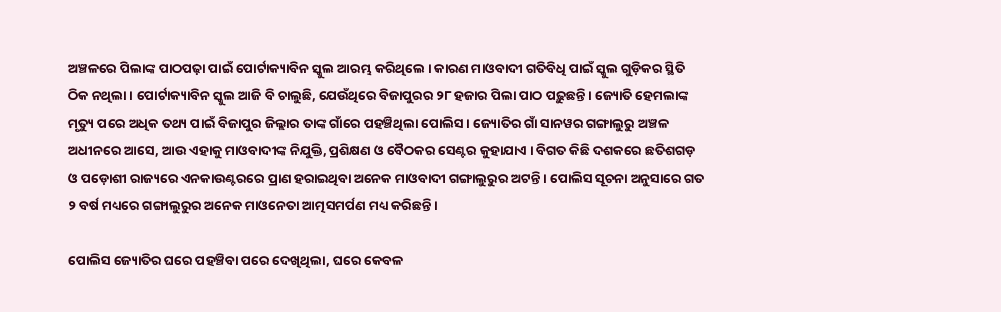ଅଞ୍ଚଳରେ ପିଲାଙ୍କ ପାଠପଢ଼ା ପାଇଁ ପୋର୍ଟାକ୍ୟାବିନ ସ୍କୁଲ ଆରମ୍ଭ କରିଥିଲେ । କାରଣ ମାଓବାଦୀ ଗତିବିଧି ପାଇଁ ସ୍କୁଲ ଗୁଡ଼ିକର ସ୍ଥିତି ଠିକ ନଥିଲା । ପୋର୍ଟାକ୍ୟାବିନ ସ୍କୁଲ ଆଜି ବି ଚାଲୁଛି, ଯେଉଁଥିରେ ବିଜାପୁରର ୨୮ ହଜାର ପିଲା ପାଠ ପଢ଼ୁଛନ୍ତି । ଜ୍ୟୋତି ହେମଲାଙ୍କ ମୃତ୍ୟୁ ପରେ ଅଧିକ ତଥ୍ୟ ପାଇଁ ବିଜାପୁର ଜିଲ୍ଲାର ତାଙ୍କ ଗାଁରେ ପହଞ୍ଚିଥିଲା ପୋଲିସ । ଜ୍ୟୋତିର ଗାଁ ସାନୱର ଗଙ୍ଗାଲୁରୁ ଅଞ୍ଚଳ ଅଧୀନରେ ଆସେ, ଆଉ ଏହାକୁ ମାଓବାଦୀଙ୍କ ନିଯୁକ୍ତି, ପ୍ରଶିକ୍ଷଣ ଓ ବୈଠକର ସେଣ୍ଟର କୁହାଯାଏ । ବିଗତ କିଛି ଦଶକରେ ଛତିଶଗଡ଼ ଓ ପଡ଼ୋଶୀ ରାଜ୍ୟରେ ଏନକାଉଣ୍ଟରରେ ପ୍ରାଣ ହରାଇଥିବା ଅନେକ ମାଓବାଦୀ ଗଙ୍ଗାଲୁରୁର ଅଟନ୍ତି । ପୋଲିସ ସୂଚନା ଅନୁସାରେ ଗତ ୨ ବର୍ଷ ମଧ୍ୟରେ ଗଙ୍ଗାଲୁରୁର ଅନେକ ମାଓନେତା ଆତ୍ମସମର୍ପଣ ମଧ୍ୟ କରିଛନ୍ତି ।

ପୋଲିସ ଜ୍ୟୋତିର ଘରେ ପହଞ୍ଚିବା ପରେ ଦେଖିଥିଲା, ଘରେ କେବଳ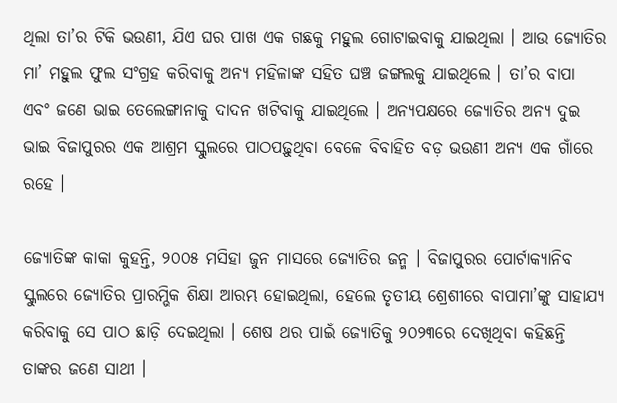ଥିଲା ତା’ର ଟିକି ଭଉଣୀ, ଯିଏ ଘର ପାଖ ଏକ ଗଛକୁ ମହୁଲ ଗୋଟାଇବାକୁ ଯାଇଥିଲା । ଆଉ ଜ୍ୟୋତିର ମା’ ମହୁଲ ଫୁଲ ସଂଗ୍ରହ କରିବାକୁ ଅନ୍ୟ ମହିଳାଙ୍କ ସହିତ ଘଞ୍ଚ ଜଙ୍ଗଲକୁ ଯାଇଥିଲେ । ତା’ର ବାପା ଏବଂ ଜଣେ ଭାଇ ତେଲେଙ୍ଗାନାକୁ ଦାଦନ ଖଟିବାକୁ ଯାଇଥିଲେ । ଅନ୍ୟପକ୍ଷରେ ଜ୍ୟୋତିର ଅନ୍ୟ ଦୁଇ ଭାଇ ବିଜାପୁରର ଏକ ଆଶ୍ରମ ସ୍କୁଲରେ ପାଠପଢ଼ୁଥିବା ବେଳେ ବିବାହିତ ବଡ଼ ଭଉଣୀ ଅନ୍ୟ ଏକ ଗାଁରେ ରହେ ।

ଜ୍ୟୋତିଙ୍କ କାକା କୁହନ୍ତି, ୨୦୦୫ ମସିହା ଜୁନ ମାସରେ ଜ୍ୟୋତିର ଜନ୍ମ । ବିଜାପୁରର ପୋର୍ଟାକ୍ୟାନିବ ସ୍କୁଲରେ ଜ୍ୟୋତିର ପ୍ରାରମ୍ଭିକ ଶିକ୍ଷା ଆରମ୍ଭ ହୋଇଥିଲା, ହେଲେ ତୃତୀୟ ଶ୍ରେଶୀରେ ବାପାମା’ଙ୍କୁ ସାହାଯ୍ୟ କରିବାକୁ ସେ ପାଠ ଛାଡ଼ି ଦେଇଥିଲା । ଶେଷ ଥର ପାଇଁ ଜ୍ୟୋତିକୁ ୨୦୨୩ରେ ଦେଖିଥିବା କହିଛନ୍ତି ତାଙ୍କର ଜଣେ ସାଥୀ ।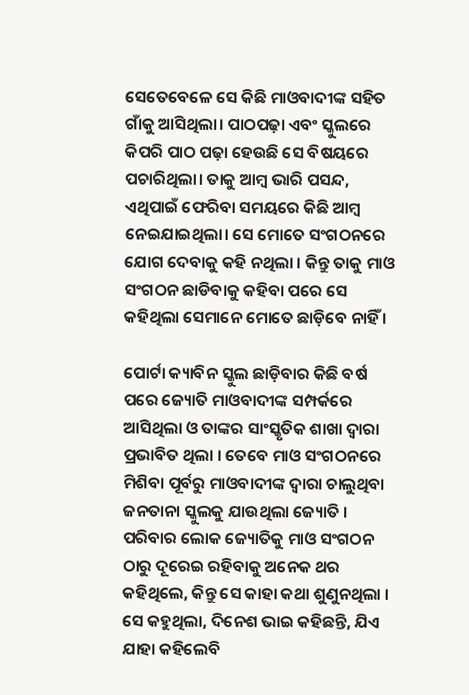ସେତେବେଳେ ସେ କିଛି ମାଓବାଦୀଙ୍କ ସହିତ ଗାଁକୁ ଆସିଥିଲା। ପାଠପଢ଼ା ଏବଂ ସ୍କୁଲରେ କିପରି ପାଠ ପଢ଼ା ହେଉଛି ସେ ବିଷୟରେ ପଚାରିଥିଲା। ତାକୁ ଆମ୍ବ ଭାରି ପସନ୍ଦ, ଏଥିପାଇଁ ଫେରିବା ସମୟରେ କିଛି ଆମ୍ବ ନେଇଯାଇଥିଲା। ସେ ମୋତେ ସଂଗଠନରେ ଯୋଗ ଦେବାକୁ କହି ନଥିଲା । କିନ୍ତୁ ତାକୁ ମାଓ ସଂଗଠନ ଛାଡିବାକୁ କହିବା ପରେ ସେ କହିଥିଲା ସେମାନେ ମୋତେ ଛାଡ଼ିବେ ନାହିଁ ।

ପୋର୍ଟା କ୍ୟାବିନ ସ୍କୁଲ ଛାଡ଼ିବାର କିଛି ବର୍ଷ ପରେ ଜ୍ୟୋତି ମାଓବାଦୀଙ୍କ ସମ୍ପର୍କରେ ଆସିଥିଲା ଓ ତାଙ୍କର ସାଂସ୍କୃତିକ ଶାଖା ଦ୍ୱାରା ପ୍ରଭାବିତ ଥିଲା । ତେବେ ମାଓ ସଂଗଠନରେ ମିଶିବା ପୂର୍ବରୁ ମାଓବାଦୀଙ୍କ ଦ୍ୱାରା ଚାଲୁଥିବା ଜନତାନା ସ୍କୁଲକୁ ଯାଉଥିଲା ଜ୍ୟୋତି । ପରିବାର ଲୋକ ଜ୍ୟୋତିକୁ ମାଓ ସଂଗଠନ ଠାରୁ ଦୂରେଇ ରହିବାକୁ ଅନେକ ଥର କହିଥିଲେ, କିନ୍ତୁ ସେ କାହା କଥା ଶୁଣୁନଥିଲା । ସେ କହୁଥିଲା, ଦିନେଶ ଭାଇ କହିଛନ୍ତି, ଯିଏ ଯାହା କହିଲେବି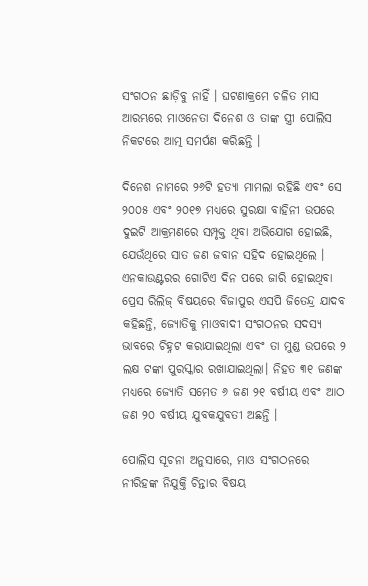ସଂଗଠନ ଛାଡ଼ିବୁ ନାହିଁ । ଘଟଣାକ୍ରମେ ଚଳିତ ମାସ ଆରମ୍ଭରେ ମାଓନେତା ଦିନେଶ ଓ ତାଙ୍କ ସ୍ତ୍ରୀ ପୋଲିସ ନିକଟରେ ଆତ୍ମ ସମର୍ପଣ କରିଛନ୍ତି ।

ଦିନେଶ ନାମରେ ୨୬ଟି ହତ୍ୟା ମାମଲା ରହିଛି ଏବଂ ସେ ୨୦୦୫ ଏବଂ ୨୦୧୭ ମଧ୍ୟରେ ସୁରକ୍ଷା ବାହିନୀ ଉପରେ ଦୁଇଟି ଆକ୍ରମଣରେ ସମ୍ପୃକ୍ତ ଥିବା ଅଭିଯୋଗ ହୋଇଛି, ଯେଉଁଥିରେ ସାତ ଜଣ ଜବାନ ସହିଦ ହୋଇଥିଲେ । ଏନକାଉଣ୍ଟରର ଗୋଟିଏ ଦିନ ପରେ ଜାରି ହୋଇଥିବା ପ୍ରେସ ରିଲିଜ୍ ବିଷୟରେ ବିଜାପୁର ଏସପି ଜିତେନ୍ଦ୍ର ଯାଦବ କହିଛନ୍ତି, ଜ୍ୟୋତିକୁ ମାଓବାଦୀ ସଂଗଠନର ସଦସ୍ୟ ଭାବରେ ଚିହ୍ନଟ କରାଯାଇଥିଲା ଏବଂ ତା ମୁଣ୍ଡ ଉପରେ ୨ ଲକ୍ଷ ଟଙ୍କା ପୁରସ୍କାର ରଖାଯାଇଥିଲା। ନିହତ ୩୧ ଜଣଙ୍କ ମଧ୍ୟରେ ଜ୍ୟୋତି ସମେତ ୬ ଜଣ ୨୧ ବର୍ଷୀୟ ଏବଂ ଆଠ ଜଣ ୨୦ ବର୍ଷୀୟ ଯୁବକଯୁବତୀ ଅଛନ୍ତି ।

ପୋଲିସ ସୂଚନା ଅନୁସାରେ, ମାଓ ସଂଗଠନରେ ନୀରିହଙ୍କ ନିଯୁକ୍ତି ଚିନ୍ତାର ବିଷୟ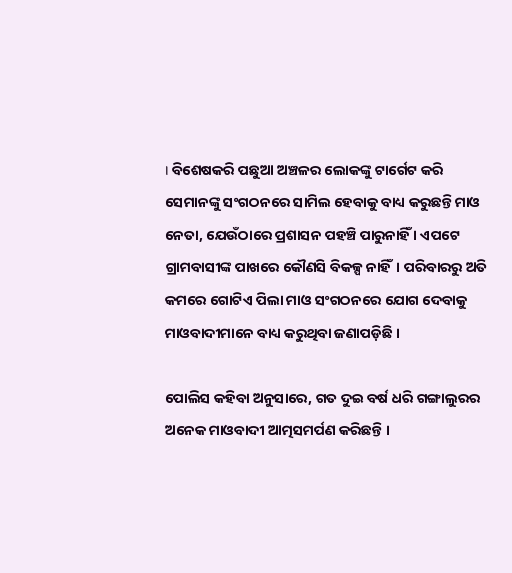। ବିଶେଷକରି ପଛୁଆ ଅଞ୍ଚଳର ଲୋକଙ୍କୁ ଟାର୍ଗେଟ କରି ସେମାନଙ୍କୁ ସଂଗଠନରେ ସାମିଲ ହେବାକୁ ବାଧ୍ୟ କରୁଛନ୍ତି ମାଓ ନେତା, ଯେଉଁଠାରେ ପ୍ରଶାସନ ପହଞ୍ଚି ପାରୁନାହିଁ । ଏପଟେ ଗ୍ରାମବାସୀଙ୍କ ପାଖରେ କୌଣସି ବିକଳ୍ପ ନାହିଁ। ପରିବାରରୁ ଅତି କମରେ ଗୋଟିଏ ପିଲା ମାଓ ସଂଗଠନରେ ଯୋଗ ଦେବାକୁ ମାଓବାଦୀମାନେ ବାଧ୍ୟ କରୁଥିବା ଜଣାପଡ଼ିଛି ।

ପୋଲିସ କହିବା ଅନୁସାରେ, ଗତ ଦୁଇ ବର୍ଷ ଧରି ଗଙ୍ଗାଲୁରର ଅନେକ ମାଓବାଦୀ ଆତ୍ମସମର୍ପଣ କରିଛନ୍ତି ।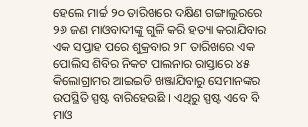ହେଲେ ମାର୍ଚ୍ଚ ୨୦ ତାରିଖରେ ଦକ୍ଷିଣ ଗଙ୍ଗାଲୁରରେ ୨୬ ଜଣ ମାଓବାଦୀଙ୍କୁ ଗୁଳି କରି ହତ୍ୟା କରାଯିବାର ଏକ ସପ୍ତାହ ପରେ ଶୁକ୍ରବାର ୨୮ ତାରିଖରେ ଏକ ପୋଲିସ ଶିବିର ନିକଟ ପାଲନାର ରାସ୍ତାରେ ୪୫ କିଲୋଗ୍ରାମର ଆଇଇଡି ଖଞ୍ଜାଯିବାରୁ ସେମାନଙ୍କର ଉପସ୍ଥିତି ସ୍ପଷ୍ଟ ବାରିହେଉଛି । ଏଥିରୁ ସ୍ପଷ୍ଟ ଏବେ ବି ମାଓ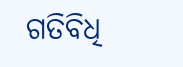ଗତିବିଧି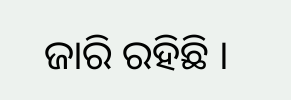ଜାରି ରହିଛି ।